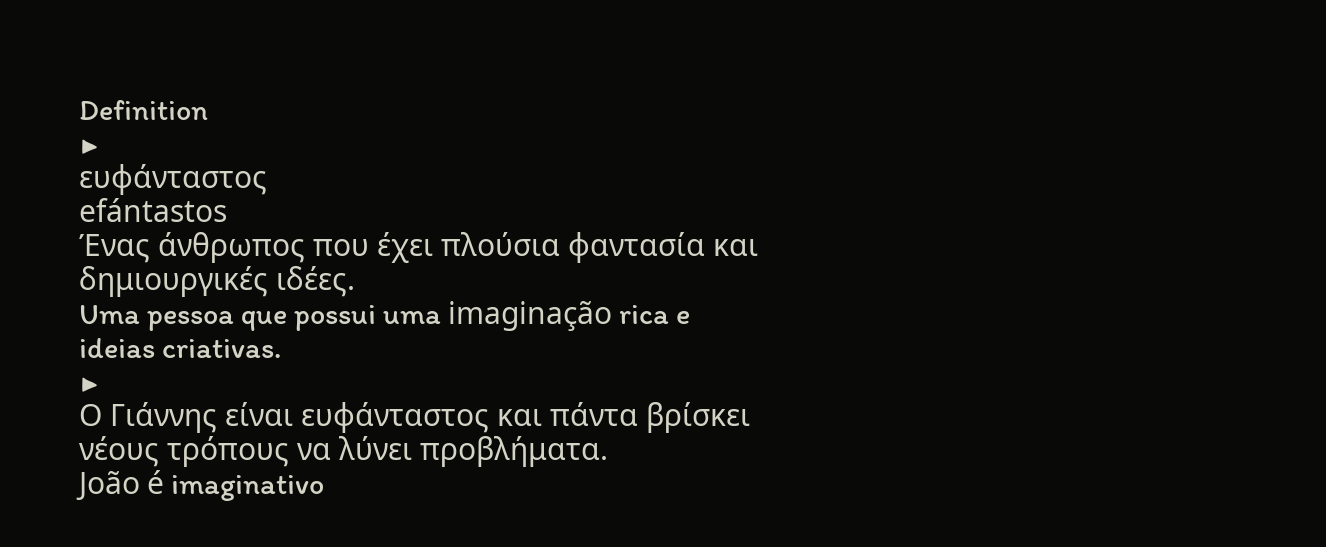Definition
▶
ευφάνταστος
efántastos
Ένας άνθρωπος που έχει πλούσια φαντασία και δημιουργικές ιδέες.
Uma pessoa que possui uma imaginação rica e ideias criativas.
▶
Ο Γιάννης είναι ευφάνταστος και πάντα βρίσκει νέους τρόπους να λύνει προβλήματα.
João é imaginativo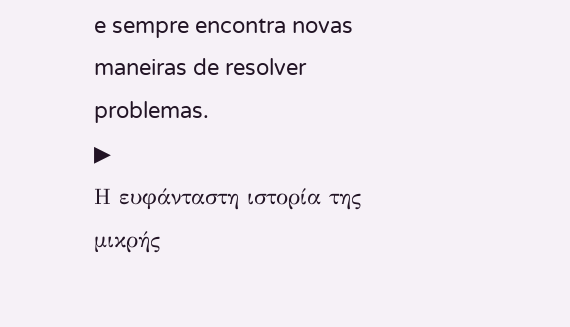e sempre encontra novas maneiras de resolver problemas.
▶
Η ευφάνταστη ιστορία της μικρής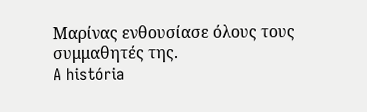Μαρίνας ενθουσίασε όλους τους συμμαθητές της.
A história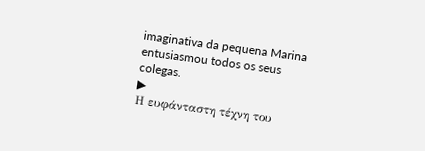imaginativa da pequena Marina entusiasmou todos os seus colegas.
▶
Η ευφάνταστη τέχνη του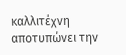καλλιτέχνη αποτυπώνει την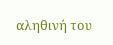αληθινή του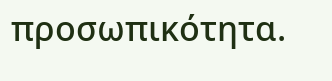προσωπικότητα.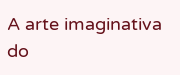A arte imaginativa do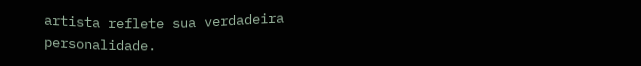artista reflete sua verdadeira personalidade.